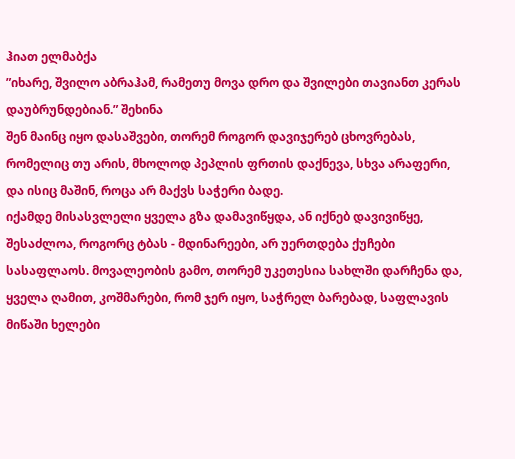ჰიათ ელმაბქა
”იხარე, შვილო აბრაჰამ, რამეთუ მოვა დრო და შვილები თავიანთ კერას დაუბრუნდებიან.” შეხინა
შენ მაინც იყო დასაშვები, თორემ როგორ დავიჯერებ ცხოვრებას, რომელიც თუ არის, მხოლოდ პეპლის ფრთის დაქნევა, სხვა არაფერი, და ისიც მაშინ, როცა არ მაქვს საჭერი ბადე.
იქამდე მისასვლელი ყველა გზა დამავიწყდა, ან იქნებ დავივიწყე, შესაძლოა, როგორც ტბას - მდინარეები, არ უერთდება ქუჩები სასაფლაოს. მოვალეობის გამო, თორემ უკეთესია სახლში დარჩენა და, ყველა ღამით, კოშმარები, რომ ჯერ იყო, საჭრელ ბარებად, საფლავის მიწაში ხელები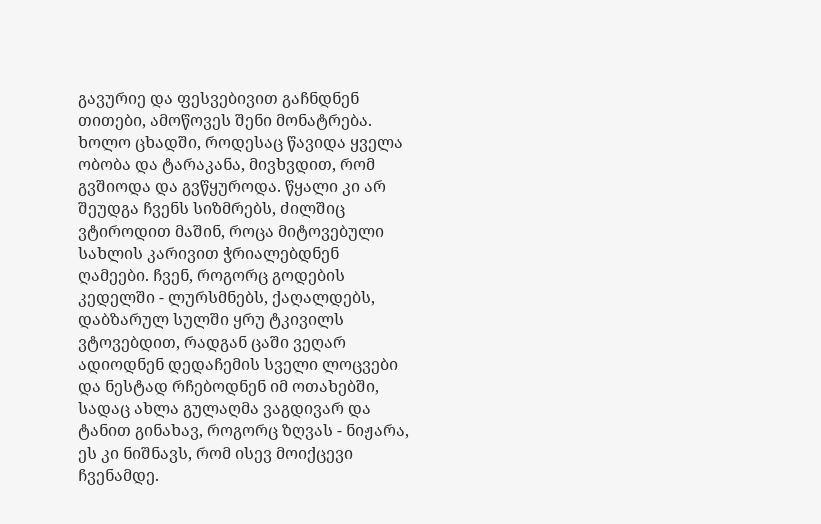გავურიე და ფესვებივით გაჩნდნენ თითები, ამოწოვეს შენი მონატრება.
ხოლო ცხადში, როდესაც წავიდა ყველა ობობა და ტარაკანა, მივხვდით, რომ გვშიოდა და გვწყუროდა. წყალი კი არ შეუდგა ჩვენს სიზმრებს, ძილშიც ვტიროდით მაშინ, როცა მიტოვებული სახლის კარივით ჭრიალებდნენ ღამეები. ჩვენ, როგორც გოდების კედელში - ლურსმნებს, ქაღალდებს, დაბზარულ სულში ყრუ ტკივილს ვტოვებდით, რადგან ცაში ვეღარ ადიოდნენ დედაჩემის სველი ლოცვები და ნესტად რჩებოდნენ იმ ოთახებში, სადაც ახლა გულაღმა ვაგდივარ და ტანით გინახავ, როგორც ზღვას - ნიჟარა, ეს კი ნიშნავს, რომ ისევ მოიქცევი ჩვენამდე.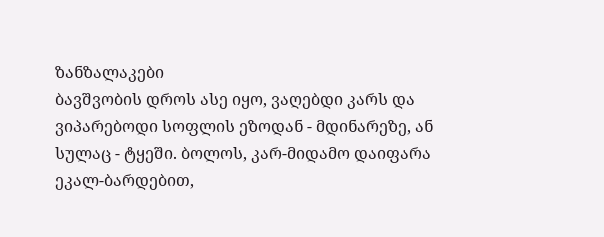ზანზალაკები
ბავშვობის დროს ასე იყო, ვაღებდი კარს და ვიპარებოდი სოფლის ეზოდან - მდინარეზე, ან სულაც - ტყეში. ბოლოს, კარ-მიდამო დაიფარა ეკალ-ბარდებით,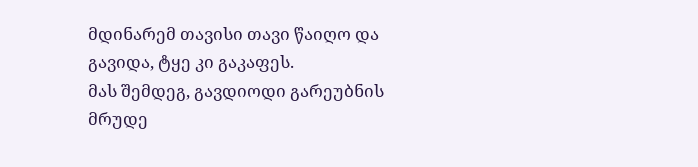მდინარემ თავისი თავი წაიღო და გავიდა, ტყე კი გაკაფეს.
მას შემდეგ, გავდიოდი გარეუბნის მრუდე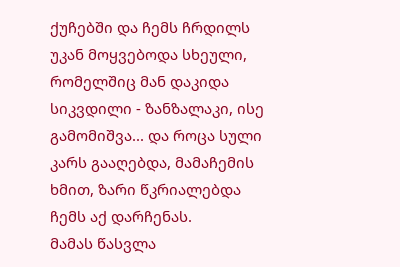ქუჩებში და ჩემს ჩრდილს უკან მოყვებოდა სხეული, რომელშიც მან დაკიდა სიკვდილი - ზანზალაკი, ისე გამომიშვა... და როცა სული კარს გააღებდა, მამაჩემის ხმით, ზარი წკრიალებდა ჩემს აქ დარჩენას.
მამას წასვლა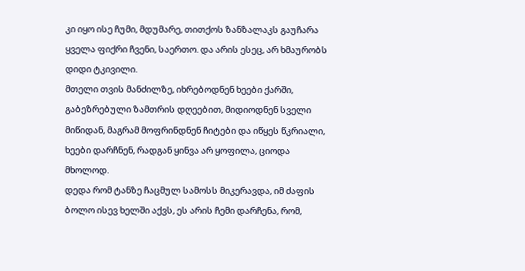კი იყო ისე ჩუმი, მდუმარე, თითქოს ზანზალაკს გაუჩარა ყველა ფიქრი ჩვენი, საერთო. და არის ესეც, არ ხმაურობს დიდი ტკივილი.
მთელი თვის მანძილზე, იხრებოდნენ ხეები ქარში, გაბეზრებული ზამთრის დღეებით, მიდიოდნენ სველი მიწიდან, მაგრამ მოფრინდნენ ჩიტები და იწყეს წკრიალი, ხეები დარჩნენ, რადგან ყინვა არ ყოფილა, ციოდა მხოლოდ.
დედა რომ ტანზე ჩაცმულ სამოსს მიკერავდა, იმ ძაფის ბოლო ისევ ხელში აქვს, ეს არის ჩემი დარჩენა, რომ,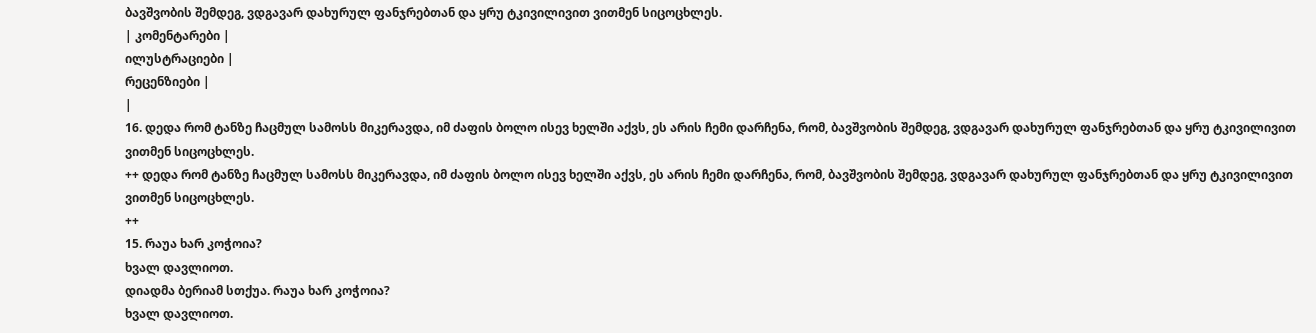ბავშვობის შემდეგ, ვდგავარ დახურულ ფანჯრებთან და ყრუ ტკივილივით ვითმენ სიცოცხლეს.
| კომენტარები |
ილუსტრაციები |
რეცენზიები |
|
16. დედა რომ ტანზე ჩაცმულ სამოსს მიკერავდა, იმ ძაფის ბოლო ისევ ხელში აქვს, ეს არის ჩემი დარჩენა, რომ, ბავშვობის შემდეგ, ვდგავარ დახურულ ფანჯრებთან და ყრუ ტკივილივით ვითმენ სიცოცხლეს.
++ დედა რომ ტანზე ჩაცმულ სამოსს მიკერავდა, იმ ძაფის ბოლო ისევ ხელში აქვს, ეს არის ჩემი დარჩენა, რომ, ბავშვობის შემდეგ, ვდგავარ დახურულ ფანჯრებთან და ყრუ ტკივილივით ვითმენ სიცოცხლეს.
++
15. რაუა ხარ კოჭოია?
ხვალ დავლიოთ.
დიადმა ბერიამ სთქუა. რაუა ხარ კოჭოია?
ხვალ დავლიოთ.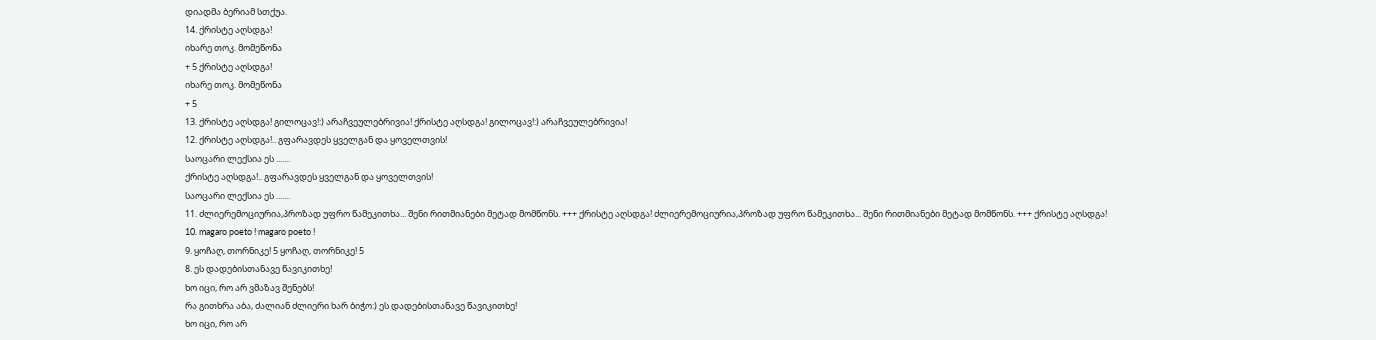დიადმა ბერიამ სთქუა.
14. ქრისტე აღსდგა!
იხარე თოკ. მომეწონა
+ 5 ქრისტე აღსდგა!
იხარე თოკ. მომეწონა
+ 5
13. ქრისტე აღსდგა! გილოცავ!:) არაჩვეულებრივია! ქრისტე აღსდგა! გილოცავ!:) არაჩვეულებრივია!
12. ქრისტე აღსდგა!.. გფარავდეს ყველგან და ყოველთვის!
საოცარი ლექსია ეს .......
ქრისტე აღსდგა!.. გფარავდეს ყველგან და ყოველთვის!
საოცარი ლექსია ეს .......
11. ძლიერემოციურია,პროზად უფრო წამეკითხა... შენი რითმიანები მეტად მომწონს. +++ ქრისტე აღსდგა! ძლიერემოციურია,პროზად უფრო წამეკითხა... შენი რითმიანები მეტად მომწონს. +++ ქრისტე აღსდგა!
10. magaro poeto ! magaro poeto !
9. ყოჩაღ, თორნიკე! 5 ყოჩაღ, თორნიკე! 5
8. ეს დადებისთანავე წავიკითხე!
ხო იცი, რო არ ვმაზავ შენებს!
რა გითხრა აბა, ძალიან ძლიერი ხარ ბიჭო:) ეს დადებისთანავე წავიკითხე!
ხო იცი, რო არ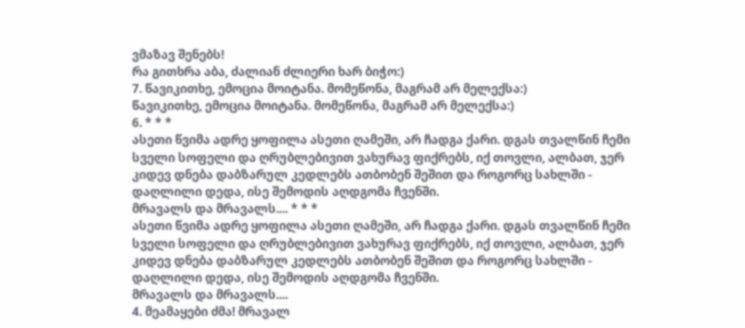ვმაზავ შენებს!
რა გითხრა აბა, ძალიან ძლიერი ხარ ბიჭო:)
7. წავიკითხე, ემოცია მოიტანა. მომეწონა, მაგრამ არ მელექსა:)
წავიკითხე, ემოცია მოიტანა. მომეწონა, მაგრამ არ მელექსა:)
6. * * *
ასეთი წვიმა ადრე ყოფილა ასეთი ღამეში, არ ჩადგა ქარი. დგას თვალწინ ჩემი სველი სოფელი და ღრუბლებივით ვახურავ ფიქრებს, იქ თოვლი, ალბათ, ჯერ კიდევ დნება დაბზარულ კედლებს ათბობენ შეშით და როგორც სახლში - დაღლილი დედა, ისე შემოდის აღდგომა ჩვენში.
მრავალს და მრავალს.... * * *
ასეთი წვიმა ადრე ყოფილა ასეთი ღამეში, არ ჩადგა ქარი. დგას თვალწინ ჩემი სველი სოფელი და ღრუბლებივით ვახურავ ფიქრებს, იქ თოვლი, ალბათ, ჯერ კიდევ დნება დაბზარულ კედლებს ათბობენ შეშით და როგორც სახლში - დაღლილი დედა, ისე შემოდის აღდგომა ჩვენში.
მრავალს და მრავალს....
4. მეამაყები ძმა! მრავალ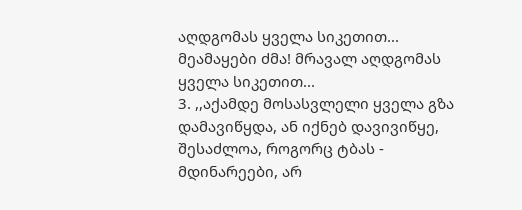აღდგომას ყველა სიკეთით... მეამაყები ძმა! მრავალ აღდგომას ყველა სიკეთით...
3. ,,აქამდე მოსასვლელი ყველა გზა დამავიწყდა, ან იქნებ დავივიწყე, შესაძლოა, როგორც ტბას - მდინარეები, არ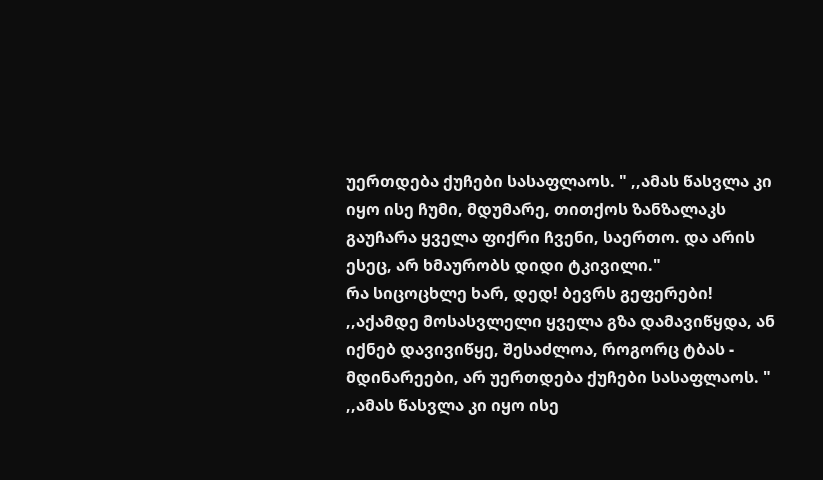უერთდება ქუჩები სასაფლაოს. " ,,ამას წასვლა კი იყო ისე ჩუმი, მდუმარე, თითქოს ზანზალაკს გაუჩარა ყველა ფიქრი ჩვენი, საერთო. და არის ესეც, არ ხმაურობს დიდი ტკივილი."
რა სიცოცხლე ხარ, დედ! ბევრს გეფერები!
,,აქამდე მოსასვლელი ყველა გზა დამავიწყდა, ან იქნებ დავივიწყე, შესაძლოა, როგორც ტბას - მდინარეები, არ უერთდება ქუჩები სასაფლაოს. " ,,ამას წასვლა კი იყო ისე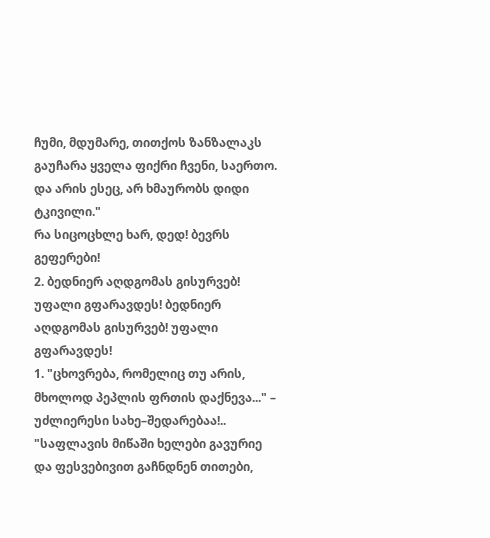ჩუმი, მდუმარე, თითქოს ზანზალაკს გაუჩარა ყველა ფიქრი ჩვენი, საერთო. და არის ესეც, არ ხმაურობს დიდი ტკივილი."
რა სიცოცხლე ხარ, დედ! ბევრს გეფერები!
2. ბედნიერ აღდგომას გისურვებ! უფალი გფარავდეს! ბედნიერ აღდგომას გისურვებ! უფალი გფარავდეს!
1. "ცხოვრება, რომელიც თუ არის, მხოლოდ პეპლის ფრთის დაქნევა..." – უძლიერესი სახე–შედარებაა!..
"საფლავის მიწაში ხელები გავურიე და ფესვებივით გაჩნდნენ თითები,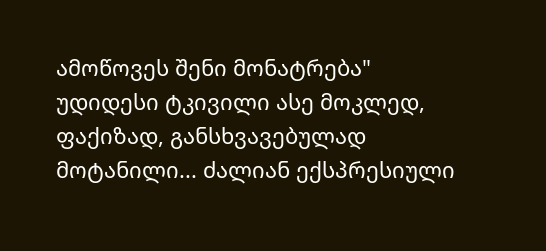ამოწოვეს შენი მონატრება"
უდიდესი ტკივილი ასე მოკლედ, ფაქიზად, განსხვავებულად მოტანილი... ძალიან ექსპრესიული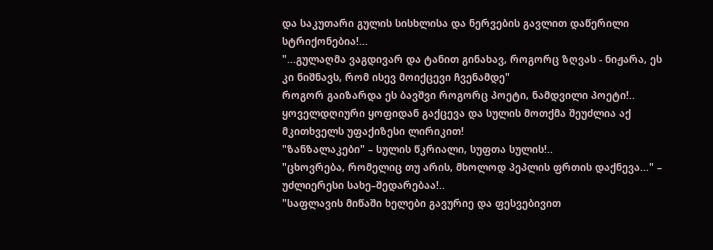და საკუთარი გულის სისხლისა და ნერვების გავლით დაწერილი სტრიქონებია!...
"...გულაღმა ვაგდივარ და ტანით გინახავ, როგორც ზღვას - ნიჟარა, ეს კი ნიშნავს, რომ ისევ მოიქცევი ჩვენამდე"
როგორ გაიზარდა ეს ბავშვი როგორც პოეტი, ნამდვილი პოეტი!.. ყოველდღიური ყოფიდან გაქცევა და სულის მოთქმა შეუძლია აქ მკითხველს უფაქიზესი ლირიკით!
"ზანზალაკები" – სულის წკრიალი, სუფთა სულის!..
"ცხოვრება, რომელიც თუ არის, მხოლოდ პეპლის ფრთის დაქნევა..." – უძლიერესი სახე–შედარებაა!..
"საფლავის მიწაში ხელები გავურიე და ფესვებივით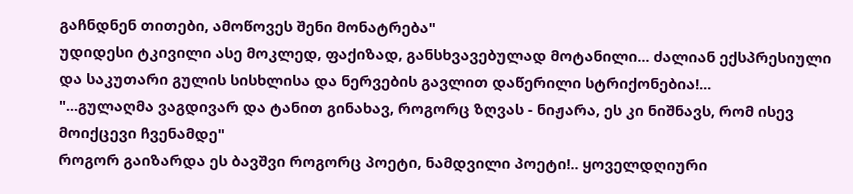გაჩნდნენ თითები, ამოწოვეს შენი მონატრება"
უდიდესი ტკივილი ასე მოკლედ, ფაქიზად, განსხვავებულად მოტანილი... ძალიან ექსპრესიული და საკუთარი გულის სისხლისა და ნერვების გავლით დაწერილი სტრიქონებია!...
"...გულაღმა ვაგდივარ და ტანით გინახავ, როგორც ზღვას - ნიჟარა, ეს კი ნიშნავს, რომ ისევ მოიქცევი ჩვენამდე"
როგორ გაიზარდა ეს ბავშვი როგორც პოეტი, ნამდვილი პოეტი!.. ყოველდღიური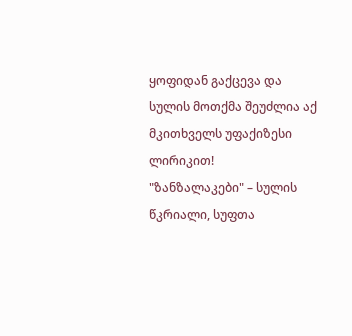ყოფიდან გაქცევა და სულის მოთქმა შეუძლია აქ მკითხველს უფაქიზესი ლირიკით!
"ზანზალაკები" – სულის წკრიალი, სუფთა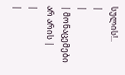სულის!..
|
|
| მონაცემები არ არის |
|
|